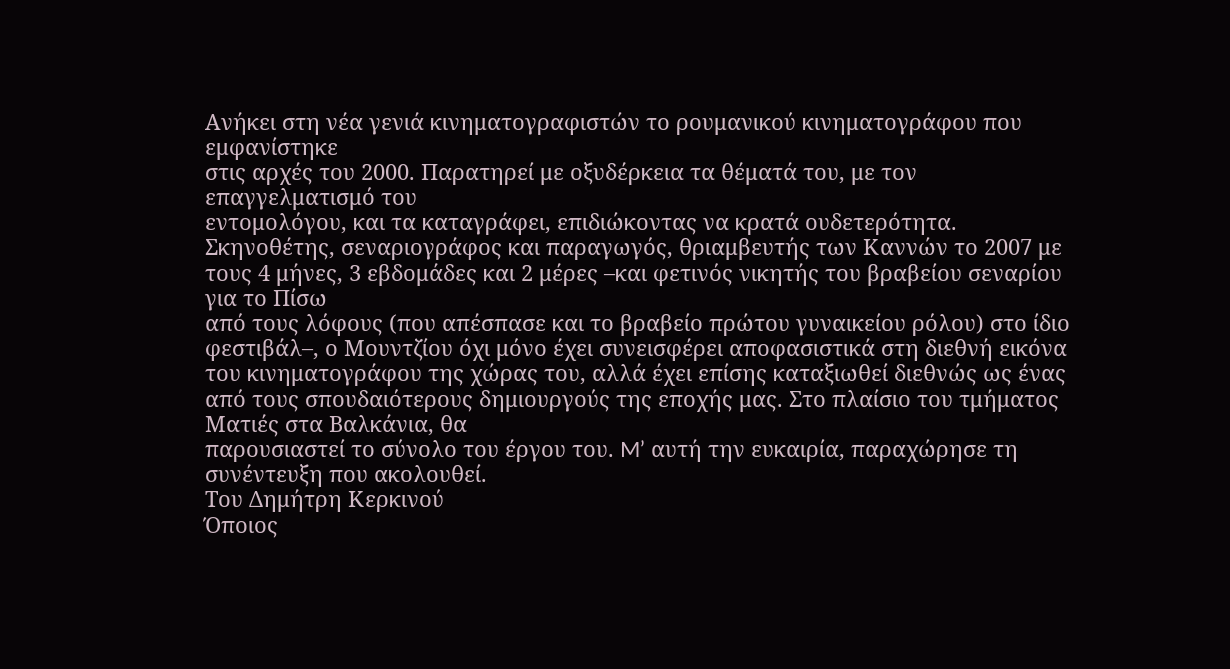Ανήκει στη νέα γενιά κινηματογραφιστών το ρουμανικού κινηματογράφου που εμφανίστηκε
στις αρχές του 2000. Παρατηρεί με οξυδέρκεια τα θέματά του, με τον επαγγελματισμό του
εντομολόγου, και τα καταγράφει, επιδιώκοντας να κρατά ουδετερότητα. Σκηνοθέτης, σεναριογράφος και παραγωγός, θριαμβευτής των Καννών το 2007 με τους 4 μήνες, 3 εβδομάδες και 2 μέρες –και φετινός νικητής του βραβείου σεναρίου για το Πίσω
από τους λόφους (που απέσπασε και το βραβείο πρώτου γυναικείου ρόλου) στο ίδιο φεστιβάλ–, ο Μουντζίου όχι μόνο έχει συνεισφέρει αποφασιστικά στη διεθνή εικόνα του κινηματογράφου της χώρας του, αλλά έχει επίσης καταξιωθεί διεθνώς ως ένας από τους σπουδαιότερους δημιουργούς της εποχής μας. Στο πλαίσιο του τμήματος Ματιές στα Βαλκάνια, θα
παρουσιαστεί το σύνολο του έργου του. M’ αυτή την ευκαιρία, παραχώρησε τη συνέντευξη που ακολουθεί.
Του Δημήτρη Κερκινού
Όποιος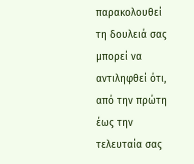παρακολουθεί τη δουλειά σας μπορεί να αντιληφθεί ότι, από την πρώτη έως την τελευταία σας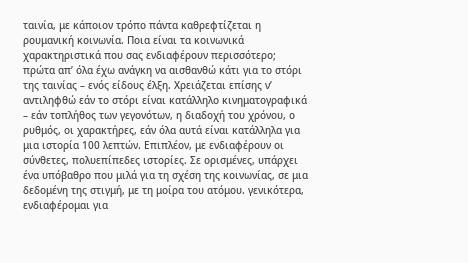ταινία, με κάποιον τρόπο πάντα καθρεφτίζεται η ρουμανική κοινωνία. Ποια είναι τα κοινωνικά χαρακτηριστικά που σας ενδιαφέρουν περισσότερο;
πρώτα απ’ όλα έχω ανάγκη να αισθανθώ κάτι για το στόρι της ταινίας – ενός είδους έλξη. Χρειάζεται επίσης ν’ αντιληφθώ εάν το στόρι είναι κατάλληλο κινηματογραφικά – εάν τοπλήθος των γεγονότων, η διαδοχή του χρόνου, ο ρυθμός, οι χαρακτήρες, εάν όλα αυτά είναι κατάλληλα για μια ιστορία 100 λεπτών. Επιπλέον, με ενδιαφέρουν οι σύνθετες, πολυεπίπεδες ιστορίες. Σε ορισμένες, υπάρχει
ένα υπόβαθρο που μιλά για τη σχέση της κοινωνίας, σε μια δεδομένη της στιγμή, με τη μοίρα του ατόμου. γενικότερα, ενδιαφέρομαι για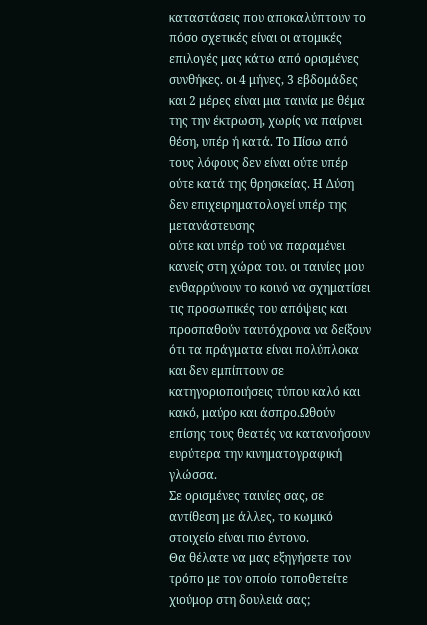καταστάσεις που αποκαλύπτουν το πόσο σχετικές είναι οι ατομικές επιλογές μας κάτω από ορισμένες συνθήκες. οι 4 μήνες, 3 εβδομάδες και 2 μέρες είναι μια ταινία με θέμα της την έκτρωση, χωρίς να παίρνει θέση, υπέρ ή κατά. Το Πίσω από τους λόφους δεν είναι ούτε υπέρ ούτε κατά της θρησκείας. Η Δύση δεν επιχειρηματολογεί υπέρ της μετανάστευσης
ούτε και υπέρ τού να παραμένει κανείς στη χώρα του. οι ταινίες μου ενθαρρύνουν το κοινό να σχηματίσει τις προσωπικές του απόψεις και προσπαθούν ταυτόχρονα να δείξουν ότι τα πράγματα είναι πολύπλοκα και δεν εμπίπτουν σε κατηγοριοποιήσεις τύπου καλό και κακό, μαύρο και άσπρο.Ωθούν επίσης τους θεατές να κατανοήσουν ευρύτερα την κινηματογραφική γλώσσα.
Σε ορισμένες ταινίες σας, σε αντίθεση με άλλες, το κωμικό στοιχείο είναι πιο έντονο.
Θα θέλατε να μας εξηγήσετε τον τρόπο με τον οποίο τοποθετείτε χιούμορ στη δουλειά σας;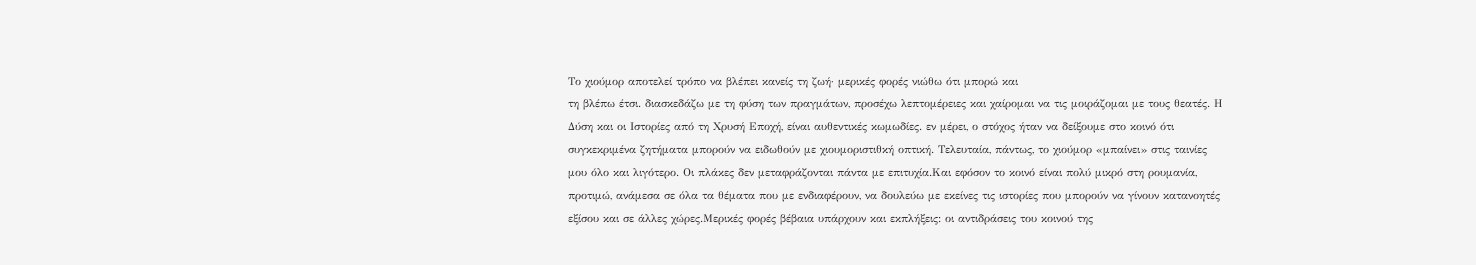Το χιούμορ αποτελεί τρόπο να βλέπει κανείς τη ζωή· μερικές φορές νιώθω ότι μπορώ και
τη βλέπω έτσι. διασκεδάζω με τη φύση των πραγμάτων, προσέχω λεπτομέρειες και χαίρομαι να τις μοιράζομαι με τους θεατές. Η Δύση και οι Ιστορίες από τη Χρυσή Εποχή, είναι αυθεντικές κωμωδίες. εν μέρει, ο στόχος ήταν να δείξουμε στο κοινό ότι συγκεκριμένα ζητήματα μπορούν να ειδωθούν με χιουμοριστιθκή οπτική. Τελευταία, πάντως, το χιούμορ «μπαίνει» στις ταινίες μου όλο και λιγότερο. Οι πλάκες δεν μεταφράζονται πάντα με επιτυχία.Και εφόσον το κοινό είναι πολύ μικρό στη ρουμανία, προτιμώ, ανάμεσα σε όλα τα θέματα που με ενδιαφέρουν, να δουλεύω με εκείνες τις ιστορίες που μπορούν να γίνουν κατανοητές εξίσου και σε άλλες χώρες.Μερικές φορές βέβαια υπάρχουν και εκπλήξεις: οι αντιδράσεις του κοινού της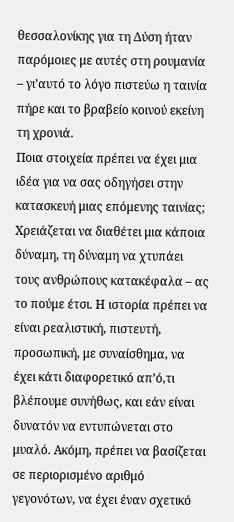θεσσαλονίκης για τη Δύση ήταν παρόμοιες με αυτές στη ρουμανία – γι’αυτό το λόγο πιστεύω η ταινία πήρε και το βραβείο κοινού εκείνη τη χρονιά.
Ποια στοιχεία πρέπει να έχει μια ιδέα για να σας οδηγήσει στην κατασκευή μιας επόμενης ταινίας;
Χρειάζεται να διαθέτει μια κάποια δύναμη, τη δύναμη να χτυπάει τους ανθρώπους κατακέφαλα – ας το πούμε έτσι. Η ιστορία πρέπει να είναι ρεαλιστική, πιστευτή, προσωπική, με συναίσθημα, να έχει κάτι διαφορετικό απ’ό,τι βλέπουμε συνήθως, και εάν είναι δυνατόν να εντυπώνεται στο μυαλό. Ακόμη, πρέπει να βασίζεται σε περιορισμένο αριθμό γεγονότων, να έχει έναν σχετικό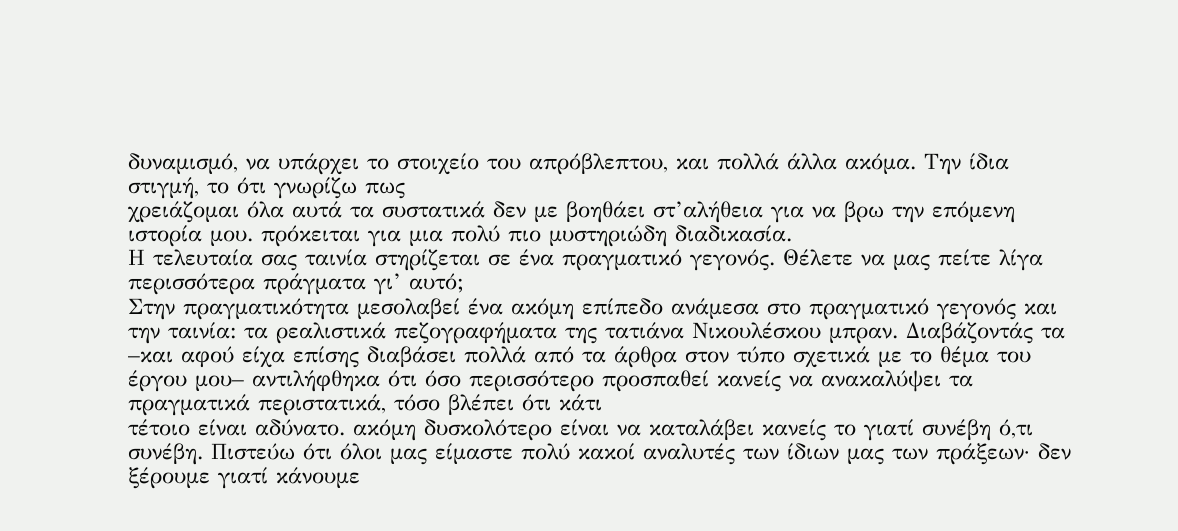δυναμισμό, να υπάρχει το στοιχείο του απρόβλεπτου, και πολλά άλλα ακόμα. Την ίδια στιγμή, το ότι γνωρίζω πως
χρειάζομαι όλα αυτά τα συστατικά δεν με βοηθάει στ’αλήθεια για να βρω την επόμενη ιστορία μου. πρόκειται για μια πολύ πιο μυστηριώδη διαδικασία.
Η τελευταία σας ταινία στηρίζεται σε ένα πραγματικό γεγονός. Θέλετε να μας πείτε λίγα περισσότερα πράγματα γι’ αυτό;
Στην πραγματικότητα μεσολαβεί ένα ακόμη επίπεδο ανάμεσα στο πραγματικό γεγονός και την ταινία: τα ρεαλιστικά πεζογραφήματα της τατιάνα Νικουλέσκου μπραν. Διαβάζοντάς τα –και αφού είχα επίσης διαβάσει πολλά από τα άρθρα στον τύπο σχετικά με το θέμα του έργου μου– αντιλήφθηκα ότι όσο περισσότερο προσπαθεί κανείς να ανακαλύψει τα πραγματικά περιστατικά, τόσο βλέπει ότι κάτι
τέτοιο είναι αδύνατο. ακόμη δυσκολότερο είναι να καταλάβει κανείς το γιατί συνέβη ό,τι συνέβη. Πιστεύω ότι όλοι μας είμαστε πολύ κακοί αναλυτές των ίδιων μας των πράξεων· δεν ξέρουμε γιατί κάνουμε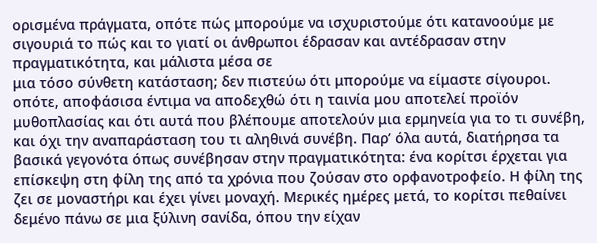ορισμένα πράγματα, οπότε πώς μπορούμε να ισχυριστούμε ότι κατανοούμε με σιγουριά το πώς και το γιατί οι άνθρωποι έδρασαν και αντέδρασαν στην πραγματικότητα, και μάλιστα μέσα σε
μια τόσο σύνθετη κατάσταση; δεν πιστεύω ότι μπορούμε να είμαστε σίγουροι. οπότε, αποφάσισα έντιμα να αποδεχθώ ότι η ταινία μου αποτελεί προϊόν μυθοπλασίας και ότι αυτά που βλέπουμε αποτελούν μια ερμηνεία για το τι συνέβη, και όχι την αναπαράσταση του τι αληθινά συνέβη. Παρ’ όλα αυτά, διατήρησα τα βασικά γεγονότα όπως συνέβησαν στην πραγματικότητα: ένα κορίτσι έρχεται για επίσκεψη στη φίλη της από τα χρόνια που ζούσαν στο ορφανοτροφείο. Η φίλη της ζει σε μοναστήρι και έχει γίνει μοναχή. Μερικές ημέρες μετά, το κορίτσι πεθαίνει δεμένο πάνω σε μια ξύλινη σανίδα, όπου την είχαν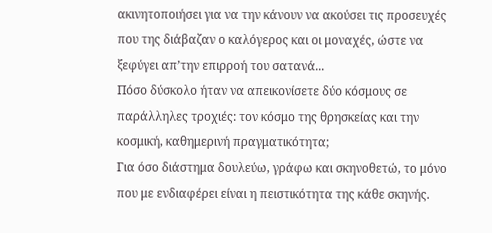ακινητοποιήσει για να την κάνουν να ακούσει τις προσευχές που της διάβαζαν ο καλόγερος και οι μοναχές, ώστε να ξεφύγει απ’την επιρροή του σατανά...
Πόσο δύσκολο ήταν να απεικονίσετε δύο κόσμους σε παράλληλες τροχιές: τον κόσμο της θρησκείας και την κοσμική, καθημερινή πραγματικότητα;
Για όσο διάστημα δουλεύω, γράφω και σκηνοθετώ, το μόνο που με ενδιαφέρει είναι η πειστικότητα της κάθε σκηνής.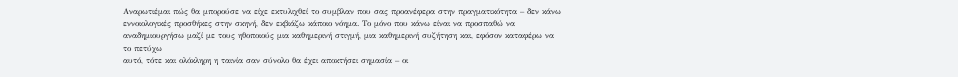Αναρωτιέμαι πώς θα μπορούσε να είχε εκτυλιχθεί το συμβλαν που σας προανέφερα στην πραγματικότητα – δεν κάνω εννοιολογικές προσθήκες στην σκηνή, δεν εκβιάζω κάποιο νόημα. Το μόνο που κάνω είναι να προσπαθώ να αναδημιουργήσω μαζί με τους ηθοποιούς μια καθημερινή στιγμή, μια καθημερινή συζήτηση και, εφόσον καταφέρω να το πετύχω
αυτό, τότε και ολόκληρη η ταινία σαν σύνολο θα έχει αποκτήσει σημασία – οι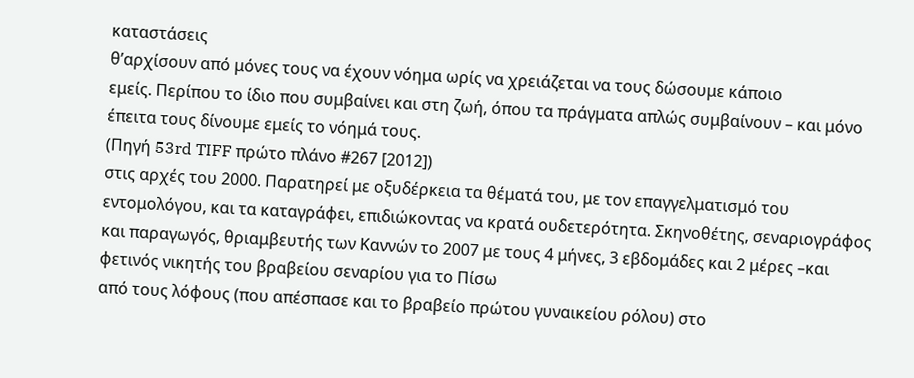καταστάσεις
θ’αρχίσουν από μόνες τους να έχουν νόημα ωρίς να χρειάζεται να τους δώσουμε κάποιο
εμείς. Περίπου το ίδιο που συμβαίνει και στη ζωή, όπου τα πράγματα απλώς συμβαίνουν – και μόνο έπειτα τους δίνουμε εμείς το νόημά τους.
(Πηγή 53rd TIFF πρώτο πλάνο #267 [2012])
στις αρχές του 2000. Παρατηρεί με οξυδέρκεια τα θέματά του, με τον επαγγελματισμό του
εντομολόγου, και τα καταγράφει, επιδιώκοντας να κρατά ουδετερότητα. Σκηνοθέτης, σεναριογράφος και παραγωγός, θριαμβευτής των Καννών το 2007 με τους 4 μήνες, 3 εβδομάδες και 2 μέρες –και φετινός νικητής του βραβείου σεναρίου για το Πίσω
από τους λόφους (που απέσπασε και το βραβείο πρώτου γυναικείου ρόλου) στο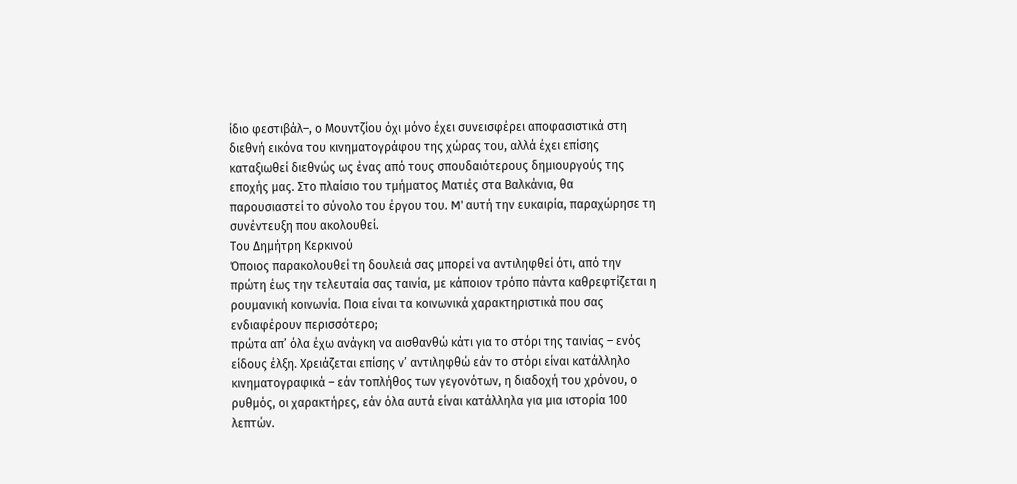ίδιο φεστιβάλ–, ο Μουντζίου όχι μόνο έχει συνεισφέρει αποφασιστικά στη διεθνή εικόνα του κινηματογράφου της χώρας του, αλλά έχει επίσης καταξιωθεί διεθνώς ως ένας από τους σπουδαιότερους δημιουργούς της εποχής μας. Στο πλαίσιο του τμήματος Ματιές στα Βαλκάνια, θα
παρουσιαστεί το σύνολο του έργου του. M’ αυτή την ευκαιρία, παραχώρησε τη συνέντευξη που ακολουθεί.
Του Δημήτρη Κερκινού
Όποιος παρακολουθεί τη δουλειά σας μπορεί να αντιληφθεί ότι, από την πρώτη έως την τελευταία σας ταινία, με κάποιον τρόπο πάντα καθρεφτίζεται η ρουμανική κοινωνία. Ποια είναι τα κοινωνικά χαρακτηριστικά που σας ενδιαφέρουν περισσότερο;
πρώτα απ’ όλα έχω ανάγκη να αισθανθώ κάτι για το στόρι της ταινίας – ενός είδους έλξη. Χρειάζεται επίσης ν’ αντιληφθώ εάν το στόρι είναι κατάλληλο κινηματογραφικά – εάν τοπλήθος των γεγονότων, η διαδοχή του χρόνου, ο ρυθμός, οι χαρακτήρες, εάν όλα αυτά είναι κατάλληλα για μια ιστορία 100 λεπτών.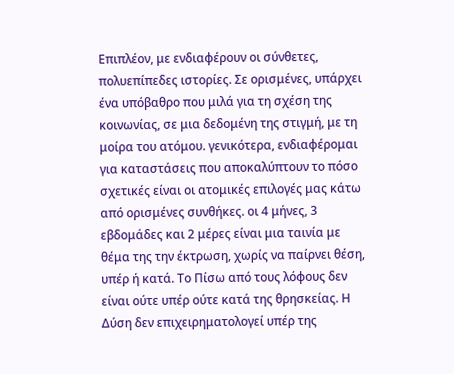Επιπλέον, με ενδιαφέρουν οι σύνθετες, πολυεπίπεδες ιστορίες. Σε ορισμένες, υπάρχει
ένα υπόβαθρο που μιλά για τη σχέση της κοινωνίας, σε μια δεδομένη της στιγμή, με τη μοίρα του ατόμου. γενικότερα, ενδιαφέρομαι για καταστάσεις που αποκαλύπτουν το πόσο σχετικές είναι οι ατομικές επιλογές μας κάτω από ορισμένες συνθήκες. οι 4 μήνες, 3 εβδομάδες και 2 μέρες είναι μια ταινία με θέμα της την έκτρωση, χωρίς να παίρνει θέση, υπέρ ή κατά. Το Πίσω από τους λόφους δεν είναι ούτε υπέρ ούτε κατά της θρησκείας. Η Δύση δεν επιχειρηματολογεί υπέρ της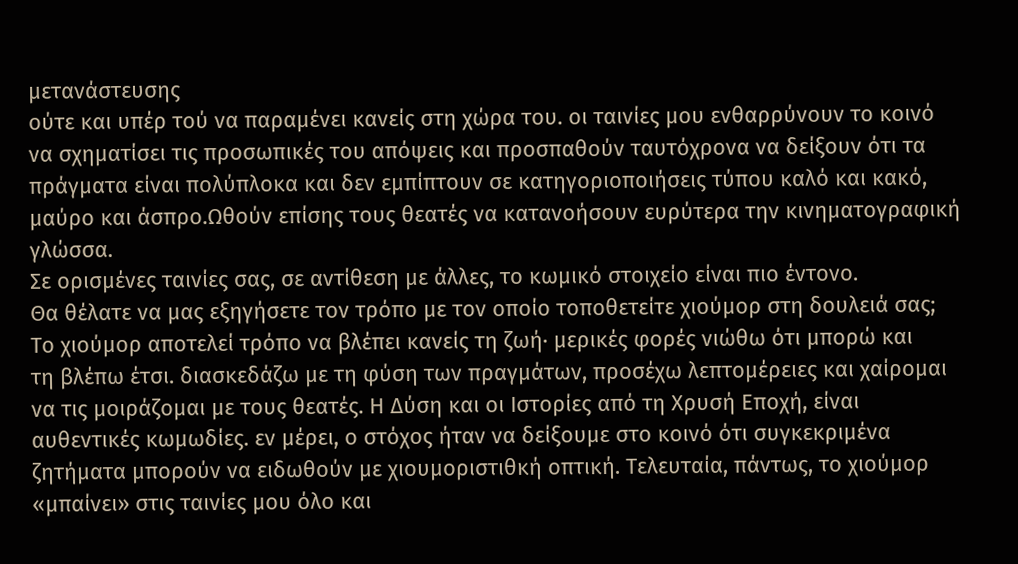μετανάστευσης
ούτε και υπέρ τού να παραμένει κανείς στη χώρα του. οι ταινίες μου ενθαρρύνουν το κοινό να σχηματίσει τις προσωπικές του απόψεις και προσπαθούν ταυτόχρονα να δείξουν ότι τα πράγματα είναι πολύπλοκα και δεν εμπίπτουν σε κατηγοριοποιήσεις τύπου καλό και κακό, μαύρο και άσπρο.Ωθούν επίσης τους θεατές να κατανοήσουν ευρύτερα την κινηματογραφική γλώσσα.
Σε ορισμένες ταινίες σας, σε αντίθεση με άλλες, το κωμικό στοιχείο είναι πιο έντονο.
Θα θέλατε να μας εξηγήσετε τον τρόπο με τον οποίο τοποθετείτε χιούμορ στη δουλειά σας;
Το χιούμορ αποτελεί τρόπο να βλέπει κανείς τη ζωή· μερικές φορές νιώθω ότι μπορώ και
τη βλέπω έτσι. διασκεδάζω με τη φύση των πραγμάτων, προσέχω λεπτομέρειες και χαίρομαι να τις μοιράζομαι με τους θεατές. Η Δύση και οι Ιστορίες από τη Χρυσή Εποχή, είναι αυθεντικές κωμωδίες. εν μέρει, ο στόχος ήταν να δείξουμε στο κοινό ότι συγκεκριμένα ζητήματα μπορούν να ειδωθούν με χιουμοριστιθκή οπτική. Τελευταία, πάντως, το χιούμορ «μπαίνει» στις ταινίες μου όλο και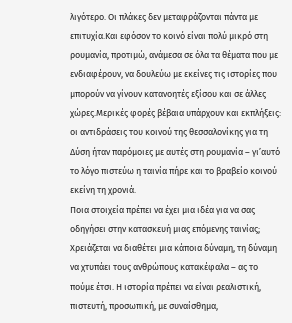λιγότερο. Οι πλάκες δεν μεταφράζονται πάντα με επιτυχία.Και εφόσον το κοινό είναι πολύ μικρό στη ρουμανία, προτιμώ, ανάμεσα σε όλα τα θέματα που με ενδιαφέρουν, να δουλεύω με εκείνες τις ιστορίες που μπορούν να γίνουν κατανοητές εξίσου και σε άλλες χώρες.Μερικές φορές βέβαια υπάρχουν και εκπλήξεις: οι αντιδράσεις του κοινού της θεσσαλονίκης για τη Δύση ήταν παρόμοιες με αυτές στη ρουμανία – γι’αυτό το λόγο πιστεύω η ταινία πήρε και το βραβείο κοινού εκείνη τη χρονιά.
Ποια στοιχεία πρέπει να έχει μια ιδέα για να σας οδηγήσει στην κατασκευή μιας επόμενης ταινίας;
Χρειάζεται να διαθέτει μια κάποια δύναμη, τη δύναμη να χτυπάει τους ανθρώπους κατακέφαλα – ας το πούμε έτσι. Η ιστορία πρέπει να είναι ρεαλιστική, πιστευτή, προσωπική, με συναίσθημα,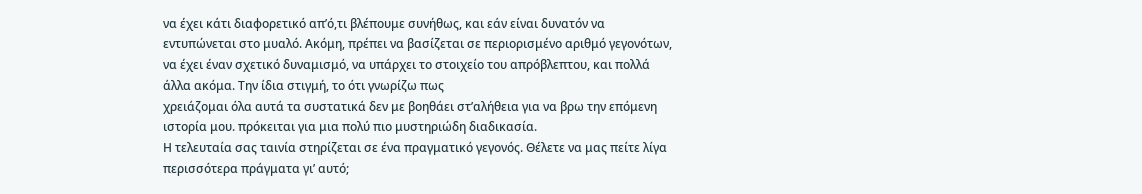να έχει κάτι διαφορετικό απ’ό,τι βλέπουμε συνήθως, και εάν είναι δυνατόν να εντυπώνεται στο μυαλό. Ακόμη, πρέπει να βασίζεται σε περιορισμένο αριθμό γεγονότων, να έχει έναν σχετικό δυναμισμό, να υπάρχει το στοιχείο του απρόβλεπτου, και πολλά άλλα ακόμα. Την ίδια στιγμή, το ότι γνωρίζω πως
χρειάζομαι όλα αυτά τα συστατικά δεν με βοηθάει στ’αλήθεια για να βρω την επόμενη ιστορία μου. πρόκειται για μια πολύ πιο μυστηριώδη διαδικασία.
Η τελευταία σας ταινία στηρίζεται σε ένα πραγματικό γεγονός. Θέλετε να μας πείτε λίγα περισσότερα πράγματα γι’ αυτό;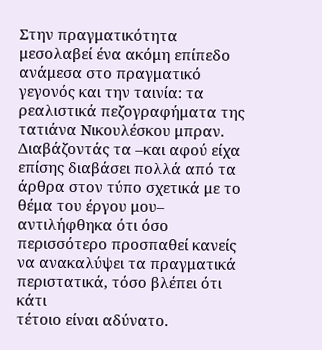Στην πραγματικότητα μεσολαβεί ένα ακόμη επίπεδο ανάμεσα στο πραγματικό γεγονός και την ταινία: τα ρεαλιστικά πεζογραφήματα της τατιάνα Νικουλέσκου μπραν. Διαβάζοντάς τα –και αφού είχα επίσης διαβάσει πολλά από τα άρθρα στον τύπο σχετικά με το θέμα του έργου μου– αντιλήφθηκα ότι όσο περισσότερο προσπαθεί κανείς να ανακαλύψει τα πραγματικά περιστατικά, τόσο βλέπει ότι κάτι
τέτοιο είναι αδύνατο.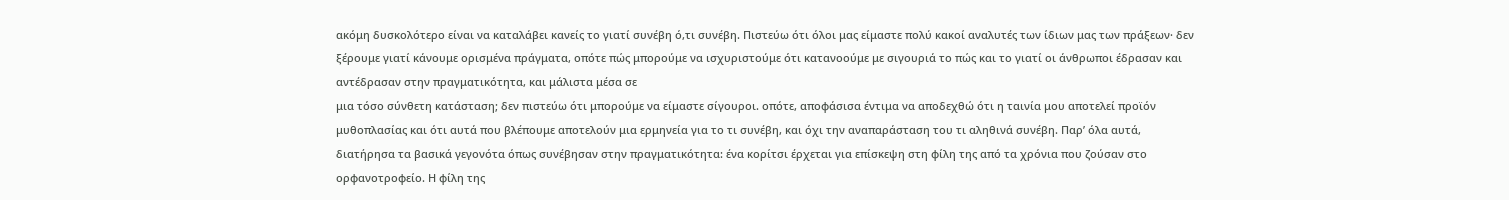ακόμη δυσκολότερο είναι να καταλάβει κανείς το γιατί συνέβη ό,τι συνέβη. Πιστεύω ότι όλοι μας είμαστε πολύ κακοί αναλυτές των ίδιων μας των πράξεων· δεν ξέρουμε γιατί κάνουμε ορισμένα πράγματα, οπότε πώς μπορούμε να ισχυριστούμε ότι κατανοούμε με σιγουριά το πώς και το γιατί οι άνθρωποι έδρασαν και αντέδρασαν στην πραγματικότητα, και μάλιστα μέσα σε
μια τόσο σύνθετη κατάσταση; δεν πιστεύω ότι μπορούμε να είμαστε σίγουροι. οπότε, αποφάσισα έντιμα να αποδεχθώ ότι η ταινία μου αποτελεί προϊόν μυθοπλασίας και ότι αυτά που βλέπουμε αποτελούν μια ερμηνεία για το τι συνέβη, και όχι την αναπαράσταση του τι αληθινά συνέβη. Παρ’ όλα αυτά, διατήρησα τα βασικά γεγονότα όπως συνέβησαν στην πραγματικότητα: ένα κορίτσι έρχεται για επίσκεψη στη φίλη της από τα χρόνια που ζούσαν στο ορφανοτροφείο. Η φίλη της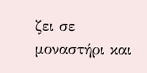ζει σε μοναστήρι και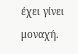έχει γίνει μοναχή.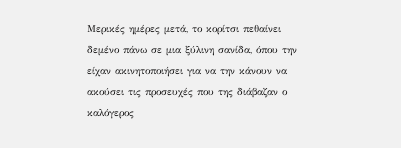Μερικές ημέρες μετά, το κορίτσι πεθαίνει δεμένο πάνω σε μια ξύλινη σανίδα, όπου την είχαν ακινητοποιήσει για να την κάνουν να ακούσει τις προσευχές που της διάβαζαν ο καλόγερος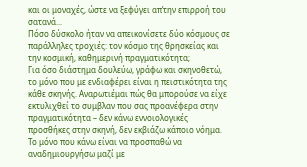και οι μοναχές, ώστε να ξεφύγει απ’την επιρροή του σατανά...
Πόσο δύσκολο ήταν να απεικονίσετε δύο κόσμους σε παράλληλες τροχιές: τον κόσμο της θρησκείας και την κοσμική, καθημερινή πραγματικότητα;
Για όσο διάστημα δουλεύω, γράφω και σκηνοθετώ, το μόνο που με ενδιαφέρει είναι η πειστικότητα της κάθε σκηνής. Αναρωτιέμαι πώς θα μπορούσε να είχε εκτυλιχθεί το συμβλαν που σας προανέφερα στην πραγματικότητα – δεν κάνω εννοιολογικές προσθήκες στην σκηνή, δεν εκβιάζω κάποιο νόημα. Το μόνο που κάνω είναι να προσπαθώ να αναδημιουργήσω μαζί με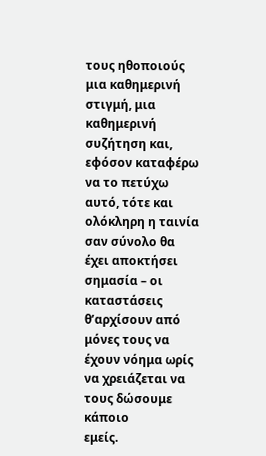τους ηθοποιούς μια καθημερινή στιγμή, μια καθημερινή συζήτηση και, εφόσον καταφέρω να το πετύχω
αυτό, τότε και ολόκληρη η ταινία σαν σύνολο θα έχει αποκτήσει σημασία – οι καταστάσεις
θ’αρχίσουν από μόνες τους να έχουν νόημα ωρίς να χρειάζεται να τους δώσουμε κάποιο
εμείς.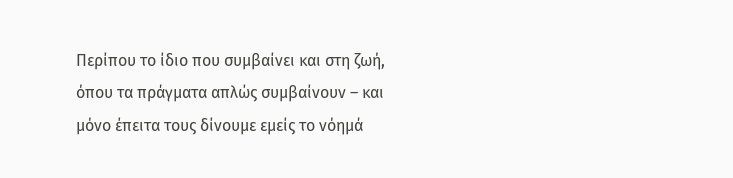Περίπου το ίδιο που συμβαίνει και στη ζωή, όπου τα πράγματα απλώς συμβαίνουν – και μόνο έπειτα τους δίνουμε εμείς το νόημά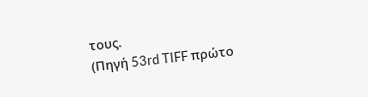τους.
(Πηγή 53rd TIFF πρώτο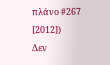πλάνο #267 [2012])
Δεν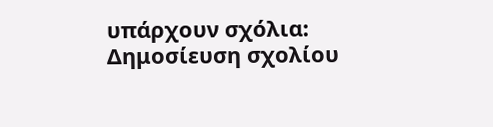υπάρχουν σχόλια:
Δημοσίευση σχολίου